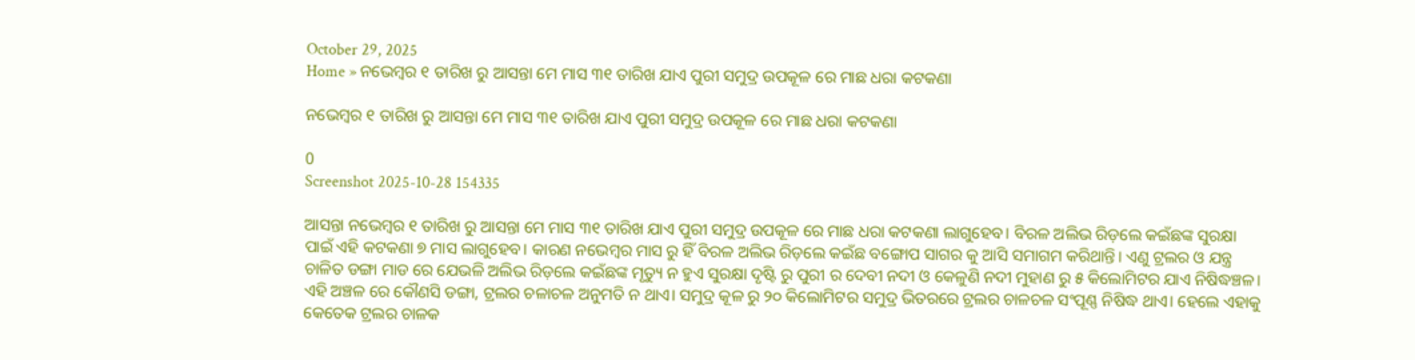October 29, 2025
Home » ନଭେମ୍ବର ୧ ତାରିଖ ରୁ ଆସନ୍ତା ମେ ମାସ ୩୧ ତାରିଖ ଯାଏ ପୁରୀ ସମୁଦ୍ର ଉପକୂଳ ରେ ମାଛ ଧରା କଟକଣା

ନଭେମ୍ବର ୧ ତାରିଖ ରୁ ଆସନ୍ତା ମେ ମାସ ୩୧ ତାରିଖ ଯାଏ ପୁରୀ ସମୁଦ୍ର ଉପକୂଳ ରେ ମାଛ ଧରା କଟକଣା

0
Screenshot 2025-10-28 154335

ଆସନ୍ତା ନଭେମ୍ବର ୧ ତାରିଖ ରୁ ଆସନ୍ତା ମେ ମାସ ୩୧ ତାରିଖ ଯାଏ ପୁରୀ ସମୁଦ୍ର ଉପକୂଳ ରେ ମାଛ ଧରା କଟକଣା ଲାଗୁହେବ। ବିରଳ ଅଲିଭ ରିଡ଼ଲେ କଇଁଛଙ୍କ ସୁରକ୍ଷା ପାଇଁ ଏହି କଟକଣା ୭ ମାସ ଲାଗୁହେବ। କାରଣ ନଭେମ୍ବର ମାସ ରୁ ହିଁ ବିରଳ ଅଲିଭ ରିଡ଼ଲେ କଇଁଛ ବଙ୍ଗୋପ ସାଗର କୁ ଆସି ସମାଗମ କରିଥାନ୍ତି। ଏଣୁ ଟ୍ରଲର ଓ ଯନ୍ତ୍ର ଚାଳିତ ଡଙ୍ଗା ମାଡ ରେ ଯେଭଳି ଅଲିଭ ରିଡ଼ଲେ କଇଁଛଙ୍କ ମୃତ୍ୟୁ ନ ହୁଏ ସୁରକ୍ଷା ଦୃଷ୍ଟି ରୁ ପୁରୀ ର ଦେବୀ ନଦୀ ଓ କେଳୁଣି ନଦୀ ମୁହାଣ ରୁ ୫ କିଲୋମିଟର ଯାଏ ନିଷିଦ୍ଧଞ୍ଚଳ। ଏହି ଅଞ୍ଚଳ ରେ କୌଣସି ଡଙ୍ଗା, ଟ୍ରଲର ଚଳାଚଳ ଅନୁମତି ନ ଥାଏ। ସମୁଦ୍ର କୂଳ ରୁ ୨୦ କିଲୋମିଟର ସମୁଦ୍ର ଭିତରରେ ଟ୍ରଲର ଚାଳଚଳ ସଂପୂଣ୍ଣ ନିଷିଦ୍ଧ ଥାଏ। ହେଲେ ଏହାକୁ କେତେକ ଟ୍ରଲର ଚାଳକ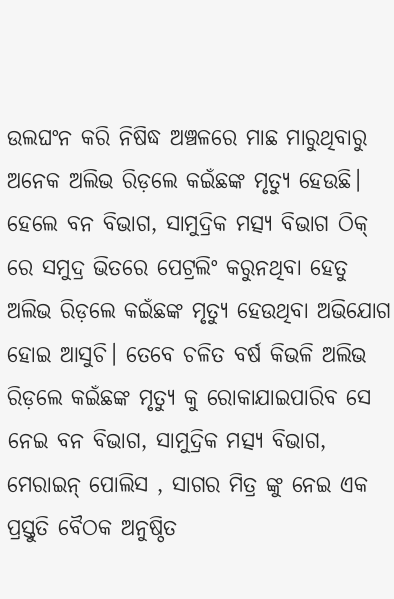ଉଲଘଂନ କରି ନିଷିଦ୍ଧ ଅଞ୍ଚଳରେ ମାଛ ମାରୁଥିବାରୁ ଅନେକ ଅଲିଭ ରିଡ଼ଲେ କଇଁଛଙ୍କ ମୃତ୍ୟୁ ହେଉଛି। ହେଲେ ବନ ବିଭାଗ, ସାମୁଦ୍ରିକ ମତ୍ସ୍ୟ ବିଭାଗ ଠିକ୍ ରେ ସମୁଦ୍ର ଭିତରେ ପେଟ୍ରଲିଂ କରୁନଥିବା ହେତୁ ଅଲିଭ ରିଡ଼ଲେ କଇଁଛଙ୍କ ମୃତ୍ୟୁ ହେଉଥିବା ଅଭିଯୋଗ ହୋଇ ଆସୁଚି। ତେବେ ଚଳିତ ବର୍ଷ କିଭଳି ଅଲିଭ ରିଡ଼ଲେ କଇଁଛଙ୍କ ମୃତ୍ୟୁ କୁ ରୋକାଯାଇପାରିବ ସେ ନେଇ ବନ ବିଭାଗ, ସାମୁଦ୍ରିକ ମତ୍ସ୍ୟ ବିଭାଗ, ମେରାଇନ୍ ପୋଲିସ , ସାଗର ମିତ୍ର ଙ୍କୁ ନେଇ ଏକ ପ୍ରସ୍ତୁତି ବୈଠକ ଅନୁଷ୍ଠିତ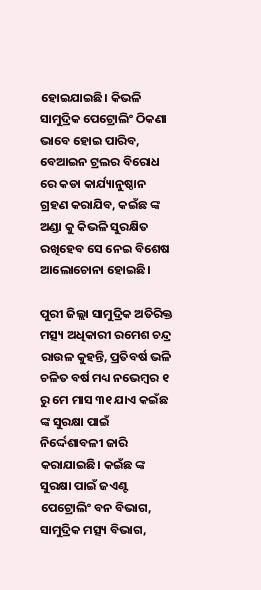ହୋଇଯାଇଛି। କିଭଳି ସାମୁଦ୍ରିକ ପେଟ୍ରୋଲିଂ ଠିକଣା ଭାବେ ହୋଇ ପାରିବ, ବେଆଇନ ଟ୍ରଲର ବିରୋଧ ରେ କଡା କାର୍ଯ୍ୟାନୁଷ୍ଠାନ ଗ୍ରହଣ କରାଯିବ, କଇଁଛ ଙ୍କ ଅଣ୍ଡା କୁ କିଭଳି ସୁରକ୍ଷିତ ରଖିହେବ ସେ ନେଇ ବିଶେଷ ଆଲୋଚୋନା ହୋଇଛି।

ପୁରୀ ଜିଲ୍ଲା ସାମୁଦ୍ରିକ ଅତିରିକ୍ତ ମତ୍ସ୍ୟ ଅଧିକାରୀ ରମେଶ ଚନ୍ଦ୍ର ରାଉଳ କୁହନ୍ତି, ପ୍ରତିବର୍ଷ ଭଳି ଚଳିତ ବର୍ଷ ମଧ୍ୟ ନଭେମ୍ବର ୧ ରୁ ମେ ମାସ ୩୧ ଯାଏ କଇଁଛ ଙ୍କ ସୁରକ୍ଷା ପାଇଁ ନିର୍ଦ୍ଦେଶାବଳୀ ଜାରି କରାଯାଇଛି। କଇଁଛ ଙ୍କ ସୁରକ୍ଷା ପାଇଁ ଜଏଣ୍ଟ ପେଟ୍ରୋଲିଂ ବନ ବିଭାଗ, ସାମୁଦ୍ରିକ ମତ୍ସ୍ୟ ବିଭାଗ,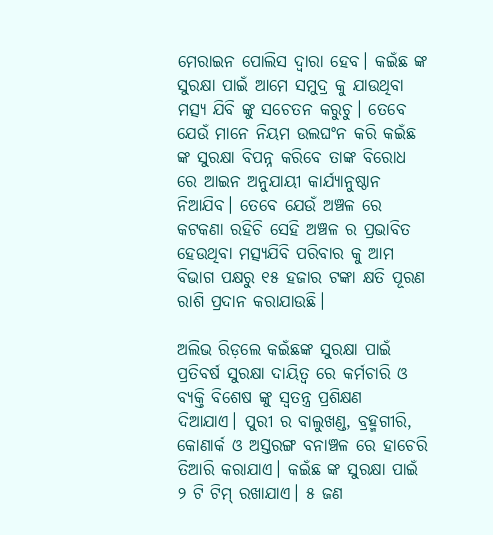ମେରାଇନ ପୋଲିସ ଦ୍ବାରା ହେବ। କଇଁଛ ଙ୍କ ସୁରକ୍ଷା ପାଇଁ ଆମେ ସମୁଦ୍ର କୁ ଯାଉଥିବା ମତ୍ସ୍ୟ ଯିବି ଙ୍କୁ ସଚେତନ କରୁଚୁ। ତେବେ ଯେଉଁ ମାନେ ନିୟମ ଉଲଘଂନ କରି କଇଁଛ ଙ୍କ ସୁରକ୍ଷା ବିପନ୍ନ କରିବେ ତାଙ୍କ ବିରୋଧ ରେ ଆଇନ ଅନୁଯାୟୀ କାର୍ଯ୍ୟାନୁଷ୍ଠାନ ନିଆଯିବ। ତେବେ ଯେଉଁ ଅଞ୍ଚଳ ରେ କଟକଣା ରହିଚି ସେହି ଅଞ୍ଚଳ ର ପ୍ରଭାବିତ ହେଉଥିବା ମତ୍ସ୍ୟଯିବି ପରିବାର କୁ ଆମ ବିଭାଗ ପକ୍ଷରୁ ୧୫ ହଜାର ଟଙ୍କା କ୍ଷତି ପୂରଣ ରାଶି ପ୍ରଦାନ କରାଯାଉଛି।

ଅଲିଭ ରିଡ଼ଲେ କଇଁଛଙ୍କ ସୁରକ୍ଷା ପାଇଁ ପ୍ରତିବର୍ଷ ସୁରକ୍ଷା ଦାୟିତ୍ଵ ରେ କର୍ମଚାରି ଓ ବ୍ୟକ୍ତି ବିଶେଷ ଙ୍କୁ ସ୍ବତନ୍ତ୍ର ପ୍ରଶିକ୍ଷଣ ଦିଆଯାଏ। ପୁରୀ ର ବାଲୁଖଣ୍ଡ, ବ୍ରହ୍ମଗୀରି, କୋଣାର୍କ ଓ ଅସ୍ତରଙ୍ଗ ବନାଞ୍ଚଳ ରେ ହାଚେରି ତିଆରି କରାଯାଏ। କଇଁଛ ଙ୍କ ସୁରକ୍ଷା ପାଇଁ ୨ ଟି ଟିମ୍ ରଖାଯାଏ। ୫ ଜଣ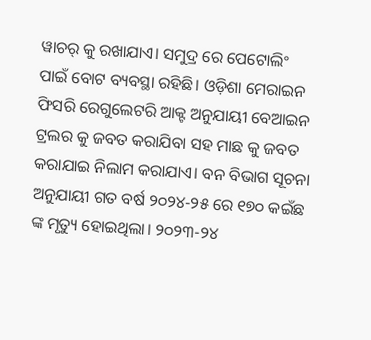ୱାଚର୍ କୁ ରଖାଯାଏ। ସମୁଦ୍ର ରେ ପେଟୋଲିଂ ପାଇଁ ବୋଟ ବ୍ୟବସ୍ଥା ରହିଛି। ଓଡ଼ିଶା ମେରାଇନ ଫିସରି ରେଗୁଲେଟରି ଆକ୍ଟ ଅନୁଯାୟୀ ବେଆଇନ ଟ୍ରଲର କୁ ଜବତ କରାଯିବା ସହ ମାଛ କୁ ଜବତ କରାଯାଇ ନିଲାମ କରାଯାଏ। ବନ ବିଭାଗ ସୂଚନା ଅନୁଯାୟୀ ଗତ ବର୍ଷ ୨୦୨୪-୨୫ ରେ ୧୭୦ କଇଁଛ ଙ୍କ ମୃତ୍ୟୁ ହୋଇଥିଲା। ୨୦୨୩-୨୪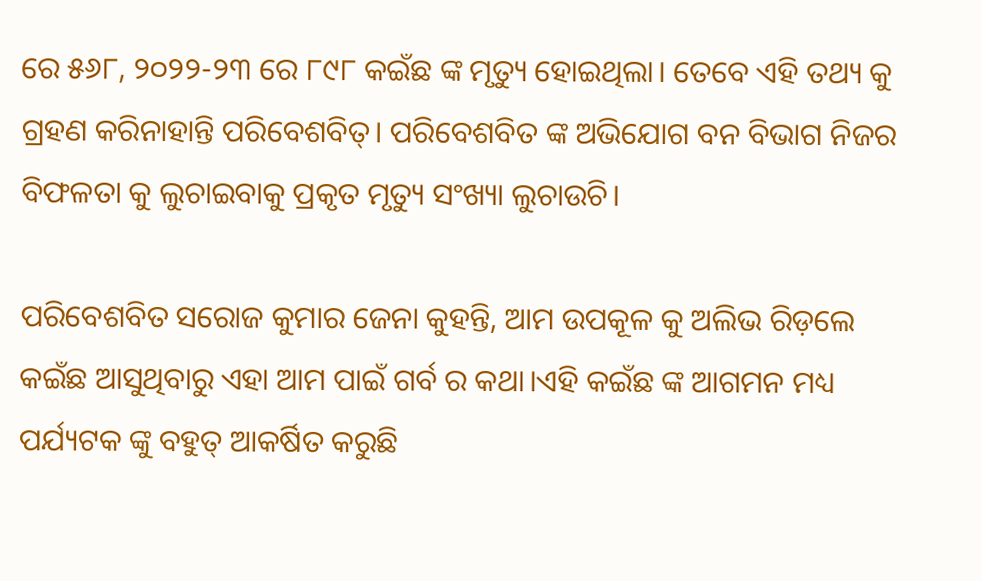ରେ ୫୬୮, ୨୦୨୨-୨୩ ରେ ୮୯୮ କଇଁଛ ଙ୍କ ମୃତ୍ୟୁ ହୋଇଥିଲା। ତେବେ ଏହି ତଥ୍ୟ କୁ ଗ୍ରହଣ କରିନାହାନ୍ତି ପରିବେଶବିତ୍। ପରିବେଶବିତ ଙ୍କ ଅଭିଯୋଗ ବନ ବିଭାଗ ନିଜର ବିଫଳତା କୁ ଲୁଚାଇବାକୁ ପ୍ରକୃତ ମୃତ୍ୟୁ ସଂଖ୍ୟା ଲୁଚାଉଚି।

ପରିବେଶବିତ ସରୋଜ କୁମାର ଜେନା କୁହନ୍ତି, ଆମ ଉପକୂଳ କୁ ଅଲିଭ ରିଡ଼ଲେ କଇଁଛ ଆସୁଥିବାରୁ ଏହା ଆମ ପାଇଁ ଗର୍ବ ର କଥା।ଏହି କଇଁଛ ଙ୍କ ଆଗମନ ମଧ୍ୟ ପର୍ଯ୍ୟଟକ ଙ୍କୁ ବହୁତ୍ ଆକର୍ଷିତ କରୁଛି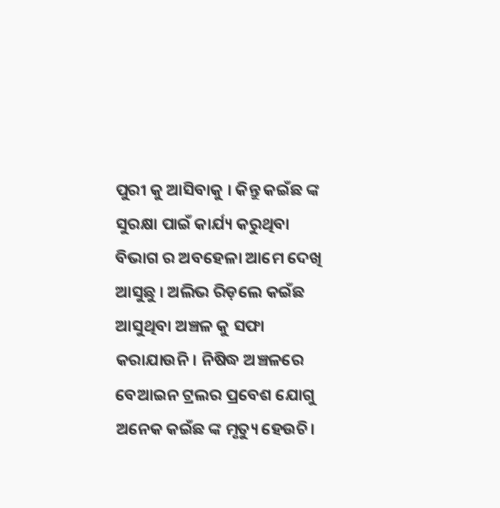ପୁରୀ କୁ ଆସିବାକୁ । କିନ୍ତୁ କଇଁଛ ଙ୍କ ସୁରକ୍ଷା ପାଇଁ କାର୍ଯ୍ୟ କରୁଥିବା ବିଭାଗ ର ଅବହେଳା ଆମେ ଦେଖି ଆସୁଛୁ । ଅଲିଭ ରିଡ଼ଲେ କଇଁଛ ଆସୁଥିବା ଅଞ୍ଚଳ କୁ ସଫା କରାଯାଉନି। ନିଷିଦ୍ଧ ଅଞ୍ଚଳରେ ବେଆଇନ ଟ୍ରଲର ପ୍ରବେଶ ଯୋଗୁ ଅନେକ କଇଁଛ ଙ୍କ ମୃତ୍ୟୁ ହେଉଚି।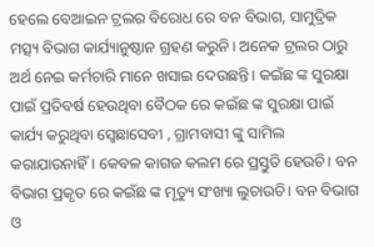ହେଲେ ବେଆଇନ ଟ୍ରଲର ବିରୋଧ ରେ ବନ ବିଭାଗ, ସାମୁଦ୍ରିକ ମତ୍ସ୍ୟ ବିଭାଗ କାର୍ଯ୍ୟାନୁଷ୍ଠାନ ଗ୍ରହଣ କରୁନି। ଅନେକ ଟ୍ରଲର ଠାରୁ ଅର୍ଥ ନେଇ କର୍ମଚାରି ମାନେ ଖସାଇ ଦେଉଛନ୍ତି। କଇଁଛ ଙ୍କ ସୁରକ୍ଷା ପାଇଁ ପ୍ରତିବର୍ଷ ହେଉଥିବା ବୈଠକ ରେ କଇଁଛ ଙ୍କ ସୁରକ୍ଷା ପାଇଁ କାର୍ଯ୍ୟ କରୁଥିବା ସ୍ବେଛାସେବୀ , ଗ୍ରାମବାସୀ ଙ୍କୁ ସାମିଲ କରାଯାଉନାହିଁ। କେବଳ କାଗଜ କଲମ ରେ ପ୍ରସ୍ତୁତି ହେଉଚି। ବନ ବିଭାଗ ପ୍ରକୃତ ରେ କଇଁଛ ଙ୍କ ମୃତ୍ୟୁ ସଂଖ୍ୟା ଲୁଚାଉଚି। ବନ ବିଭାଗ ଓ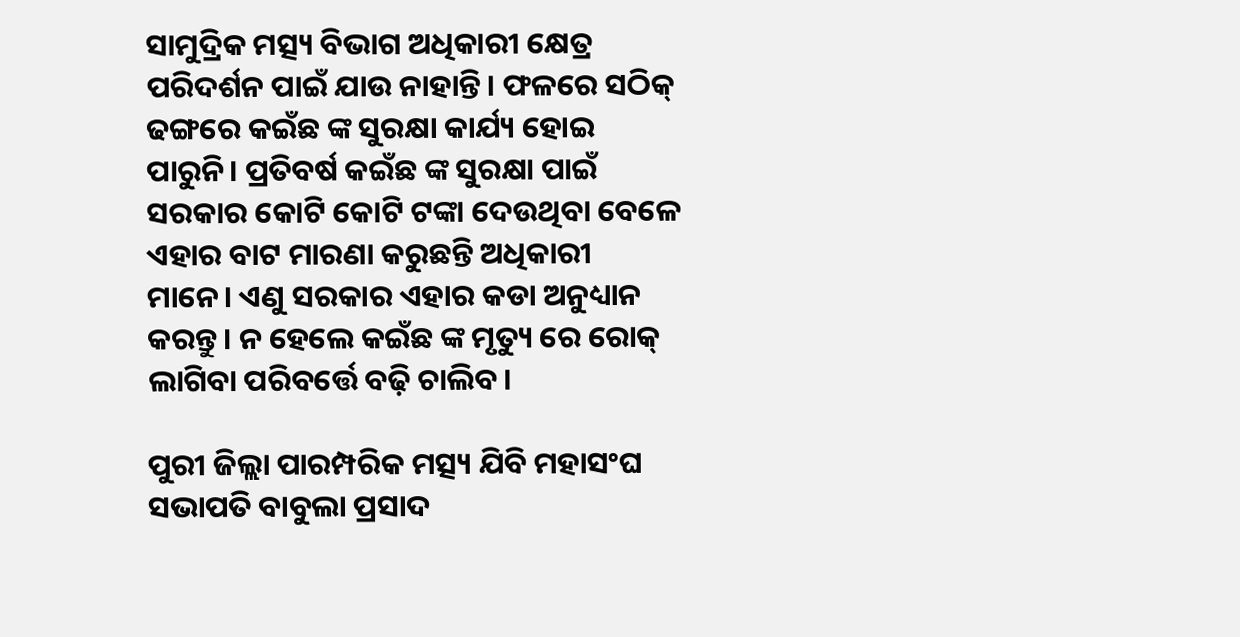ସାମୁଦ୍ରିକ ମତ୍ସ୍ୟ ବିଭାଗ ଅଧିକାରୀ କ୍ଷେତ୍ର ପରିଦର୍ଶନ ପାଇଁ ଯାଉ ନାହାନ୍ତି। ଫଳରେ ସଠିକ୍ ଢଙ୍ଗରେ କଇଁଛ ଙ୍କ ସୁରକ୍ଷା କାର୍ଯ୍ୟ ହୋଇ ପାରୁନି। ପ୍ରତିବର୍ଷ କଇଁଛ ଙ୍କ ସୁରକ୍ଷା ପାଇଁ ସରକାର କୋଟି କୋଟି ଟଙ୍କା ଦେଉଥିବା ବେଳେ ଏହାର ବାଟ ମାରଣା କରୁଛନ୍ତି ଅଧିକାରୀ ମାନେ। ଏଣୁ ସରକାର ଏହାର କଡା ଅନୁଧ୍ୟାନ କରନ୍ତୁ। ନ ହେଲେ କଇଁଛ ଙ୍କ ମୃତ୍ୟୁ ରେ ରୋକ୍ ଲାଗିବା ପରିବର୍ତ୍ତେ ବଢ଼ି ଚାଲିବ।

ପୁରୀ ଜିଲ୍ଲା ପାରମ୍ପରିକ ମତ୍ସ୍ୟ ଯିବି ମହାସଂଘ ସଭାପତି ବାବୁଲା ପ୍ରସାଦ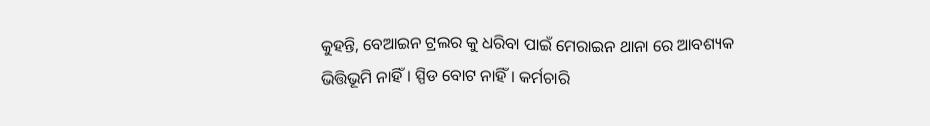କୁହନ୍ତି, ବେଆଇନ ଟ୍ରଲର କୁ ଧରିବା ପାଇଁ ମେରାଇନ ଥାନା ରେ ଆବଶ୍ୟକ ଭିତ୍ତିଭୂମି ନାହିଁ। ସ୍ପିଡ ବୋଟ ନାହିଁ। କର୍ମଚାରି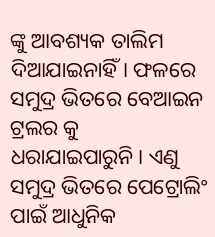ଙ୍କୁ ଆବଶ୍ୟକ ତାଲିମ ଦିଆଯାଇନାହିଁ। ଫଳରେ ସମୁଦ୍ର ଭିତରେ ବେଆଇନ ଟ୍ରଲର କୁ ଧରାଯାଇପାରୁନି। ଏଣୁ ସମୁଦ୍ର ଭିତରେ ପେଟ୍ରୋଲିଂ ପାଇଁ ଆଧୁନିକ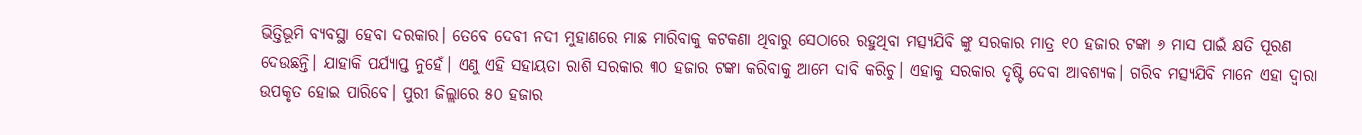ଭିତ୍ତିଭୂମି ବ୍ୟବସ୍ଥା ହେବା ଦରକାର। ତେବେ ଦେବୀ ନଦୀ ମୁହାଣରେ ମାଛ ମାରିବାକୁ କଟକଣା ଥିବାରୁ ସେଠାରେ ରହୁଥିବା ମତ୍ସ୍ୟଯିବି ଙ୍କୁ ସରକାର ମାତ୍ର ୧୦ ହଜାର ଟଙ୍କା ୬ ମାସ ପାଇଁ କ୍ଷତି ପୂରଣ ଦେଉଛନ୍ତି। ଯାହାକି ପର୍ଯ୍ୟାପ୍ତ ନୁହେଁ। ଏଣୁ ଏହି ସହାୟତା ରାଶି ସରକାର ୩୦ ହଜାର ଟଙ୍କା କରିବାକୁ ଆମେ ଦାବି କରିଚୁ। ଏହାକୁ ସରକାର ଦୃଷ୍ଟି ଦେବା ଆବଶ୍ୟକ। ଗରିବ ମତ୍ସ୍ୟଯିବି ମାନେ ଏହା ଦ୍ଵାରା ଉପକୃତ ହୋଇ ପାରିବେ। ପୁରୀ ଜିଲ୍ଲାରେ ୫୦ ହଜାର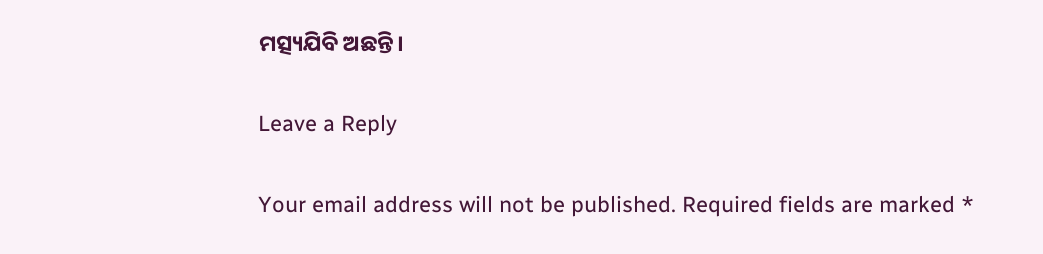ମତ୍ସ୍ୟଯିବି ଅଛନ୍ତି।

Leave a Reply

Your email address will not be published. Required fields are marked *